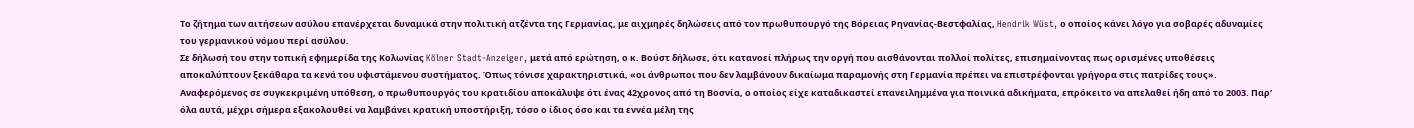Το ζήτημα των αιτήσεων ασύλου επανέρχεται δυναμικά στην πολιτική ατζέντα της Γερμανίας, με αιχμηρές δηλώσεις από τον πρωθυπουργό της Βόρειας Ρηνανίας-Βεστφαλίας, Hendrik Wüst, ο οποίος κάνει λόγο για σοβαρές αδυναμίες του γερμανικού νόμου περί ασύλου.
Σε δήλωσή του στην τοπική εφημερίδα της Κολωνίας Kölner Stadt-Anzeiger, μετά από ερώτηση, ο κ. Βούστ δήλωσε, ότι κατανοεί πλήρως την οργή που αισθάνονται πολλοί πολίτες, επισημαίνοντας πως ορισμένες υποθέσεις αποκαλύπτουν ξεκάθαρα τα κενά του υφιστάμενου συστήματος. Όπως τόνισε χαρακτηριστικά, «οι άνθρωποι που δεν λαμβάνουν δικαίωμα παραμονής στη Γερμανία πρέπει να επιστρέφονται γρήγορα στις πατρίδες τους».
Αναφερόμενος σε συγκεκριμένη υπόθεση, ο πρωθυπουργός του κρατιδίου αποκάλυψε ότι ένας 42χρονος από τη Βοσνία, ο οποίος είχε καταδικαστεί επανειλημμένα για ποινικά αδικήματα, επρόκειτο να απελαθεί ήδη από το 2003. Παρ’ όλα αυτά, μέχρι σήμερα εξακολουθεί να λαμβάνει κρατική υποστήριξη, τόσο ο ίδιος όσο και τα εννέα μέλη της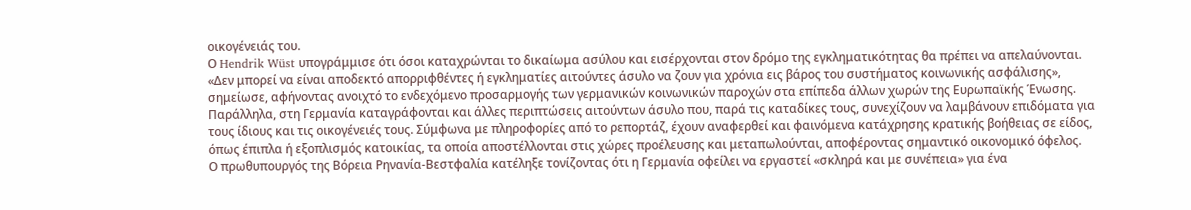οικογένειάς του.
Ο Hendrik Wüst υπογράμμισε ότι όσοι καταχρώνται το δικαίωμα ασύλου και εισέρχονται στον δρόμο της εγκληματικότητας θα πρέπει να απελαύνονται. «Δεν μπορεί να είναι αποδεκτό απορριφθέντες ή εγκληματίες αιτούντες άσυλο να ζουν για χρόνια εις βάρος του συστήματος κοινωνικής ασφάλισης», σημείωσε, αφήνοντας ανοιχτό το ενδεχόμενο προσαρμογής των γερμανικών κοινωνικών παροχών στα επίπεδα άλλων χωρών της Ευρωπαϊκής Ένωσης.
Παράλληλα, στη Γερμανία καταγράφονται και άλλες περιπτώσεις αιτούντων άσυλο που, παρά τις καταδίκες τους, συνεχίζουν να λαμβάνουν επιδόματα για τους ίδιους και τις οικογένειές τους. Σύμφωνα με πληροφορίες από το ρεπορτάζ, έχουν αναφερθεί και φαινόμενα κατάχρησης κρατικής βοήθειας σε είδος, όπως έπιπλα ή εξοπλισμός κατοικίας, τα οποία αποστέλλονται στις χώρες προέλευσης και μεταπωλούνται, αποφέροντας σημαντικό οικονομικό όφελος.
Ο πρωθυπουργός της Βόρεια Ρηνανία-Βεστφαλία κατέληξε τονίζοντας ότι η Γερμανία οφείλει να εργαστεί «σκληρά και με συνέπεια» για ένα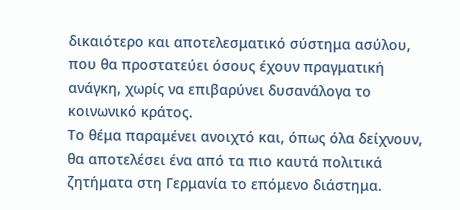δικαιότερο και αποτελεσματικό σύστημα ασύλου, που θα προστατεύει όσους έχουν πραγματική ανάγκη, χωρίς να επιβαρύνει δυσανάλογα το κοινωνικό κράτος.
Το θέμα παραμένει ανοιχτό και, όπως όλα δείχνουν, θα αποτελέσει ένα από τα πιο καυτά πολιτικά ζητήματα στη Γερμανία το επόμενο διάστημα.